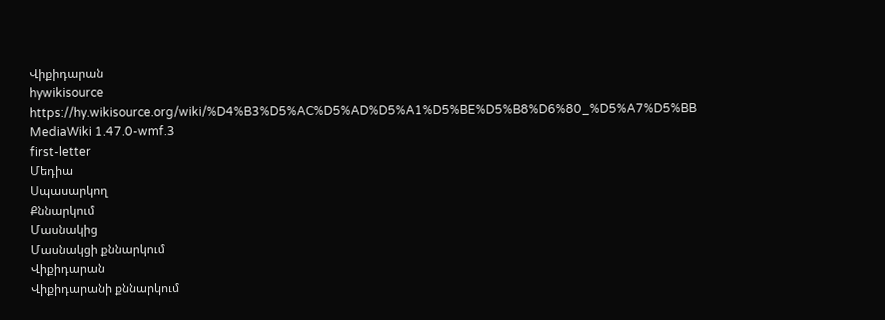Վիքիդարան
hywikisource
https://hy.wikisource.org/wiki/%D4%B3%D5%AC%D5%AD%D5%A1%D5%BE%D5%B8%D6%80_%D5%A7%D5%BB
MediaWiki 1.47.0-wmf.3
first-letter
Մեդիա
Սպասարկող
Քննարկում
Մասնակից
Մասնակցի քննարկում
Վիքիդարան
Վիքիդարանի քննարկում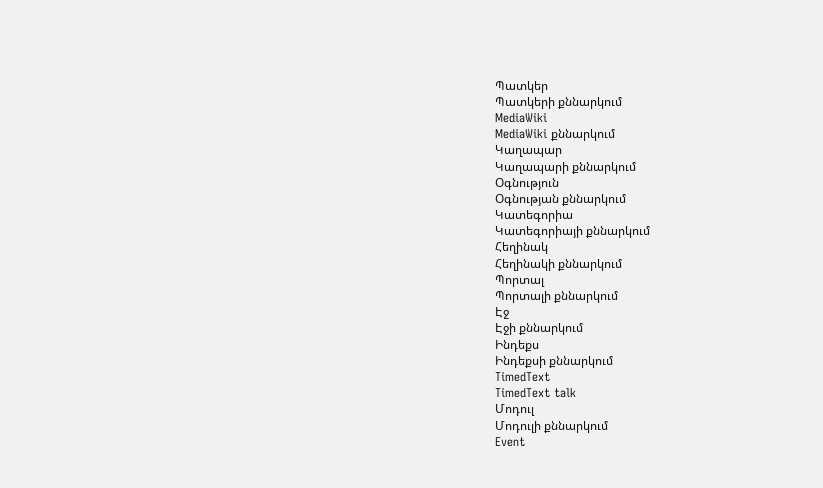Պատկեր
Պատկերի քննարկում
MediaWiki
MediaWiki քննարկում
Կաղապար
Կաղապարի քննարկում
Օգնություն
Օգնության քննարկում
Կատեգորիա
Կատեգորիայի քննարկում
Հեղինակ
Հեղինակի քննարկում
Պորտալ
Պորտալի քննարկում
Էջ
Էջի քննարկում
Ինդեքս
Ինդեքսի քննարկում
TimedText
TimedText talk
Մոդուլ
Մոդուլի քննարկում
Event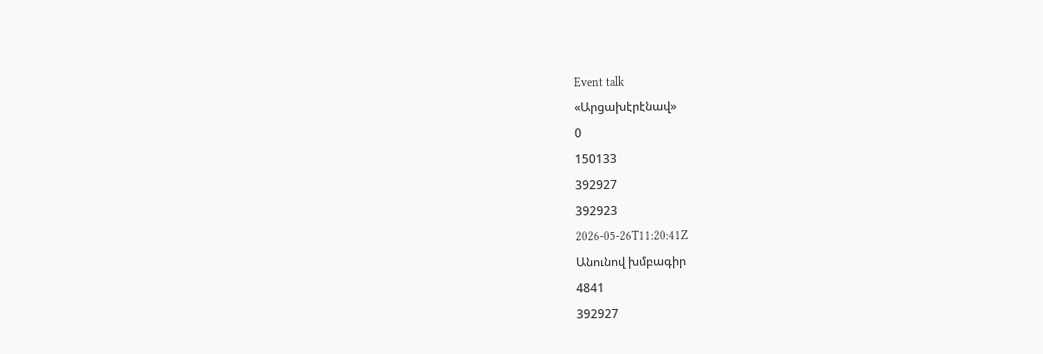Event talk
«Արցախէրէնավ»
0
150133
392927
392923
2026-05-26T11:20:41Z
Անունով խմբագիր
4841
392927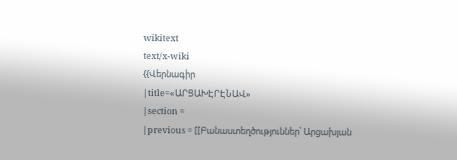wikitext
text/x-wiki
{{Վերնագիր
|title=«ԱՐՑԱԽԷՐԷՆԱՎ»
|section =
|previous = [[Բանաստեղծություններ՝ Արցախյան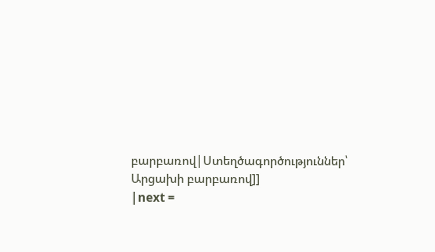բարբառով|Ստեղծագործություններ՝ Արցախի բարբառով]]
|next =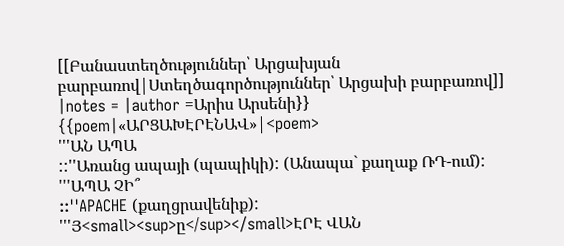[[Բանաստեղծություններ՝ Արցախյան բարբառով|Ստեղծագործություններ՝ Արցախի բարբառով]]
|notes = |author =Արիս Արսենի}}
{{poem|«ԱՐՑԱԽԷՐԷՆԱՎ»|<poem>
'''ԱՆ ԱՊԱ
::''Առանց ապայի (պապիկի): (Անապա` քաղաք ՌԴ-ում):
'''ԱՊԱ ՉԻ՞
::''APACHE (քաղցրավենիք):
'''Յ<small><sup>ը</sup></small>ԷՐԷ ՎԱՆ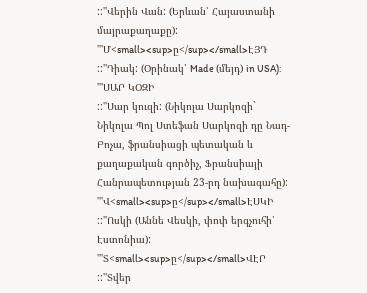::''Վերին Վան: (Երևան՝ Հայաստանի մայրաքաղաքը):
'''Մ<small><sup>ը</sup></small>ԷՅԴ
::''Դիակ: (Օրինակ՝ Made (մեյդ) in USA):
'''ՍԱՐ ԿՕԶԻ
::''Սար կուզի: (Նիկոլա Սարկոզի` Նիկոլա Պոլ Ստեֆան Սարկոզի դը Նադ-Բոչա, ֆրանսիացի պետական և քաղաքական գործիչ, Ֆրանսիայի Հանրապետության 23-րդ նախագահը):
'''Վ<small><sup>ը</sup></small>ԷՍԿԻ
::''Ոսկի (Աննե Վեսկի, փոփ երգչուհի՝ Էստոնիա):
'''Տ<small><sup>ը</sup></small>ՎԷՐ
::''Տվեր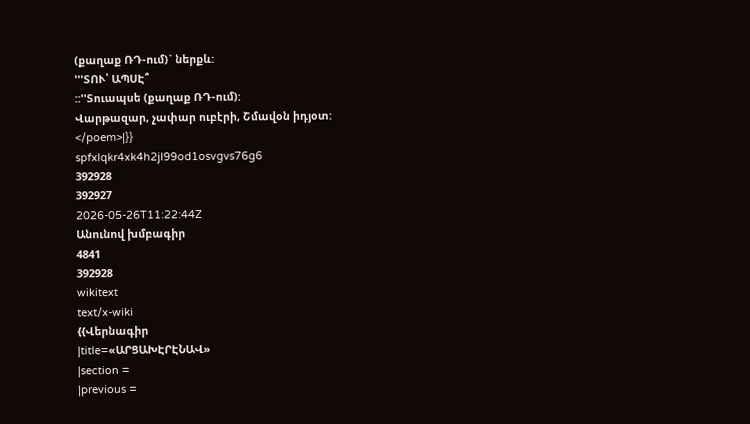(քաղաք ՌԴ-ում)` ներքև:
'''ՏՈՒ՝ ԱՊՍԷ՞
::''Տուապսե (քաղաք ՌԴ-ում):
Վարթազար, չափար ուբէրի, Շմավօն իդյօտ:
</poem>|}}
spfxlqkr4xk4h2jl99od1osvgvs76g6
392928
392927
2026-05-26T11:22:44Z
Անունով խմբագիր
4841
392928
wikitext
text/x-wiki
{{Վերնագիր
|title=«ԱՐՑԱԽԷՐԷՆԱՎ»
|section =
|previous =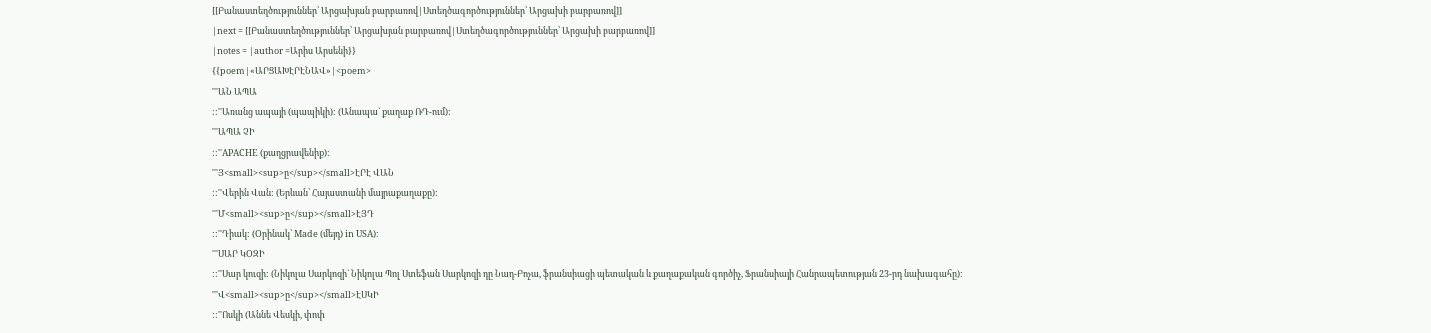[[Բանաստեղծություններ՝ Արցախյան բարբառով|Ստեղծագործություններ՝ Արցախի բարբառով]]
|next = [[Բանաստեղծություններ՝ Արցախյան բարբառով|Ստեղծագործություններ՝ Արցախի բարբառով]]
|notes = |author =Արիս Արսենի}}
{{poem|«ԱՐՑԱԽԷՐԷՆԱՎ»|<poem>
'''ԱՆ ԱՊԱ
::''Առանց ապայի (պապիկի): (Անապա` քաղաք ՌԴ-ում):
'''ԱՊԱ ՉԻ
::''APACHE (քաղցրավենիք):
'''Յ<small><sup>ը</sup></small>ԷՐԷ ՎԱՆ
::''Վերին Վան: (Երևան՝ Հայաստանի մայրաքաղաքը):
'''Մ<small><sup>ը</sup></small>ԷՅԴ
::''Դիակ: (Օրինակ՝ Made (մեյդ) in USA):
'''ՍԱՐ ԿՕԶԻ
::''Սար կուզի: (Նիկոլա Սարկոզի` Նիկոլա Պոլ Ստեֆան Սարկոզի դը Նադ-Բոչա, ֆրանսիացի պետական և քաղաքական գործիչ, Ֆրանսիայի Հանրապետության 23-րդ նախագահը):
'''Վ<small><sup>ը</sup></small>ԷՍԿԻ
::''Ոսկի (Աննե Վեսկի, փոփ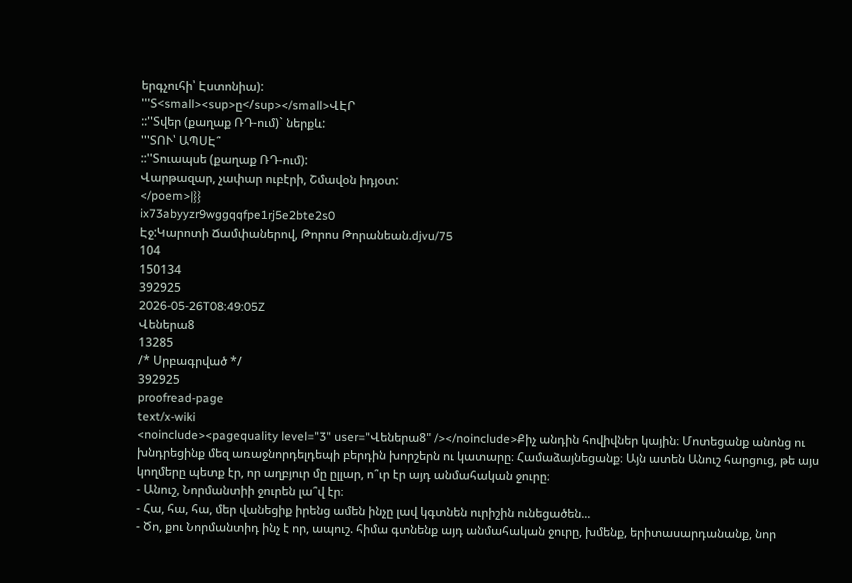երգչուհի՝ Էստոնիա):
'''Տ<small><sup>ը</sup></small>ՎԷՐ
::''Տվեր (քաղաք ՌԴ-ում)` ներքև:
'''ՏՈՒ՝ ԱՊՍԷ՞
::''Տուապսե (քաղաք ՌԴ-ում):
Վարթազար, չափար ուբէրի, Շմավօն իդյօտ:
</poem>|}}
ix73abyyzr9wggqqfpe1rj5e2bte2s0
Էջ:Կարոտի Ճամփաներով, Թորոս Թորանեան.djvu/75
104
150134
392925
2026-05-26T08:49:05Z
Վեներա8
13285
/* Սրբագրված */
392925
proofread-page
text/x-wiki
<noinclude><pagequality level="3" user="Վեներա8" /></noinclude>Քիչ անդին հովիվներ կային։ Մոտեցանք անոնց ու խնդրեցինք մեզ առաջնորդելդեպի բերդին խորշերն ու կատարը։ Համաձայնեցանք։ Այն ատեն Անուշ հարցուց, թե այս կողմերը պետք էր, որ աղբյուր մը ըլլար, ո՞ւր էր այդ անմահական ջուրը։
- Անուշ, Նորմանտիի ջուրեն լա՞վ էր։
- Հա, հա, հա, մեր վանեցիք իրենց ամեն ինչը լավ կգտնեն ուրիշին ունեցածեն...
- Ծո, քու Նորմանտիդ ինչ է որ, ապուշ. հիմա գտնենք այդ անմահական ջուրը, խմենք, երիտասարդանանք, նոր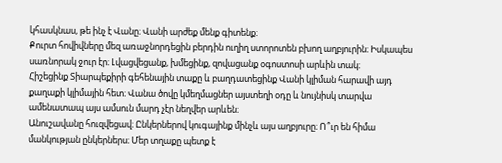կհասկնաս, թե ինչ է Վանը։ Վանի արժեք մենք գիտենք։
Քուրտ հովիվները մեզ առաջնորդեցին բերդին ուղիղ ստորոտեն բխող աղբյուրին։ Իսկապես սառնորակ ջուր էր։ Լվացվեցանք, խմեցինք, զովացանք օգոստոսի արևին տակ։
Հիշեցինք Տիարպեքիրի գեհենային տաքը և բաղդատեցինք Վանի կլիման հարավի այդ քաղաքի կլիմային հետ։ Վանա ծովը կմեղմացներ այստեղի օդը և նույնիսկ տարվա ամենատապ այս ամսուն մարդ չէր նեղվեր արևեն։
Անուշավանը հուզվեցավ։ Ընկերներով կուգայինք մինչև այս աղբյուրը։ Ո՞ւր են հիմա մանկության ընկերներս։ Մեր տղաքը պետք է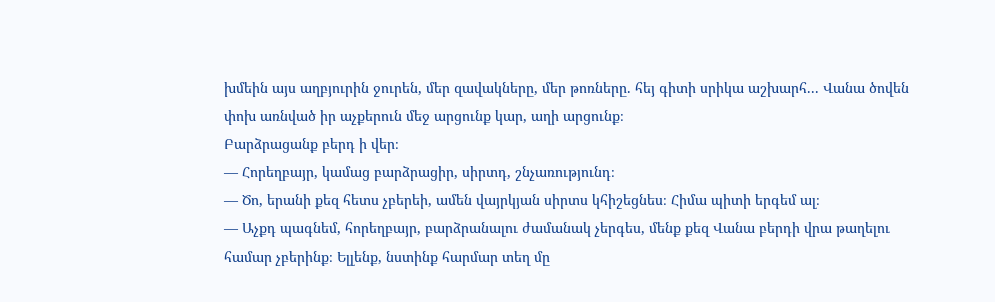խմեին այս աղբյուրին ջուրեն, մեր զավակները, մեր թոռները. հեյ գիտի սրիկա աշխարհ... Վանա ծովեն փոխ առնված իր աչքերուն մեջ արցունք կար, աղի արցունք։
Բարձրացանք բերդ ի վեր։
— Հորեղբայր, կամաց բարձրացիր, սիրտդ, շնչառությունդ։
— Ծո, երանի քեզ հետս չբերեի, ամեն վայրկյան սիրտս կհիշեցնես։ Հիմա պիտի երգեմ ալ։
— Աչքդ պագնեմ, հորեղբայր, բարձրանալու ժամանակ չերգես, մենք քեզ Վանա բերդի վրա թաղելու համար չբերինք։ Ելլենք, նստինք հարմար տեղ մը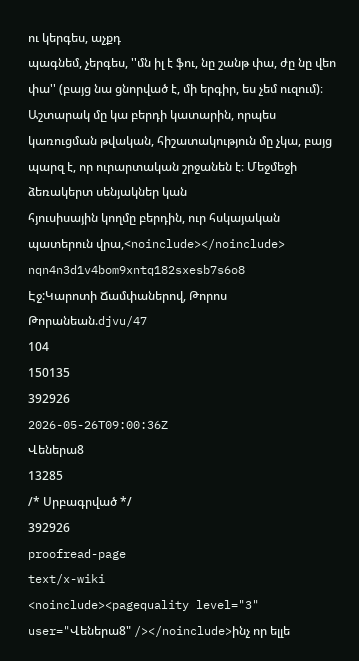ու կերգես, աչքդ
պագնեմ, չերգես, ''մն իլ է ֆու, նը շանթ փա, ժը նը վեո փա'' (բայց նա ցնորված է, մի երգիր, ես չեմ ուզում)։
Աշտարակ մը կա բերդի կատարին, որպես կառուցման թվական, հիշատակություն մը չկա, բայց պարզ է, որ ուրարտական շրջանեն է։ Մեջմեջի ձեռակերտ սենյակներ կան
հյուսիսային կողմը բերդին, ուր հսկայական պատերուն վրա,<noinclude></noinclude>
nqn4n3d1v4bom9xntq182sxesb7s6o8
Էջ:Կարոտի Ճամփաներով, Թորոս Թորանեան.djvu/47
104
150135
392926
2026-05-26T09:00:36Z
Վեներա8
13285
/* Սրբագրված */
392926
proofread-page
text/x-wiki
<noinclude><pagequality level="3" user="Վեներա8" /></noinclude>ինչ որ ելլե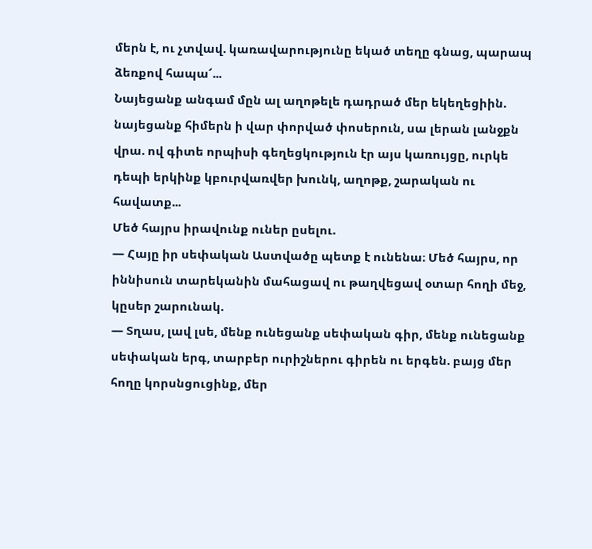մերն է, ու չտվավ. կառավարությունը եկած տեղը գնաց, պարապ ձեռքով հապա՜...
Նայեցանք անգամ մըն ալ աղոթելե դադրած մեր եկեղեցիին. նայեցանք հիմերն ի վար փորված փոսերուն, սա լերան լանջքն վրա. ով գիտե որպիսի գեղեցկություն էր այս կառույցը, ուրկե դեպի երկինք կբուրվառվեր խունկ, աղոթք, շարական ու հավատք...
Մեծ հայրս իրավունք ուներ ըսելու.
— Հայը իր սեփական Աստվածը պետք է ունենա։ Մեծ հայրս, որ իննիսուն տարեկանին մահացավ ու թաղվեցավ օտար հողի մեջ, կըսեր շարունակ.
— Տղաս, լավ լսե, մենք ունեցանք սեփական գիր, մենք ունեցանք սեփական երգ, տարբեր ուրիշներու գիրեն ու երգեն. բայց մեր հողը կորսնցուցինք, մեր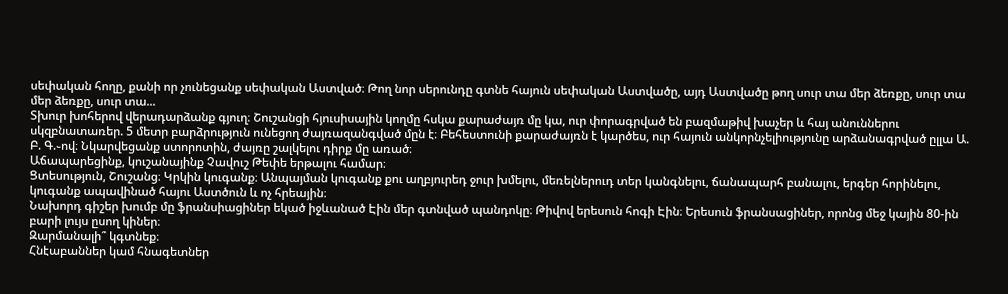սեփական հողը, քանի որ չունեցանք սեփական Աստված։ Թող նոր սերունդը գտնե հայուն սեփական Աստվածը, այդ Աստվածը թող սուր տա մեր ձեռքը, սուր տա մեր ձեռքը, սուր տա...
Տխուր խոհերով վերադարձանք գյուղ։ Շուշանցի հյուսիսային կողմը հսկա քարաժայռ մը կա, ուր փորագրված են բազմաթիվ խաչեր և հայ անուններու սկզբնատառեր. 5 մետր բարձրություն ունեցող ժայռազանգված մըն է։ Բեհեստունի քարաժայռն է կարծես, ուր հայուն անկորնչելիությունը արձանագրված ըլլա Ա. Բ. Գ.֊ով։ Նկարվեցանք ստորոտին, ժայռը շալկելու դիրք մը առած։
Աճապարեցինք, կուշանայինք Չավուշ Թեփե երթալու համար։
Ցտեսություն, Շուշանց։ Կրկին կուգանք։ Անպայման կուգանք քու աղբյուրեդ ջուր խմելու, մեռելներուդ տեր կանգնելու, ճանապարհ բանալու, երգեր հորինելու, կուգանք ապավինած հայու Աստծուն և ոչ հրեային։
Նախորդ գիշեր խումբ մը ֆրանսիացիներ եկած իջևանած Էին մեր գտնված պանդոկը։ Թիվով երեսուն հոգի Էին։ Երեսուն ֆրանսացիներ, որոնց մեջ կային 80-ին բարի լույս ըսող կիներ։
Զարմանալի՞ կգտնեք։
Հնէաբաններ կամ հնագետներ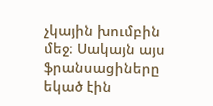չկային խումբին մեջ։ Սակայն այս ֆրանսացիները եկած էին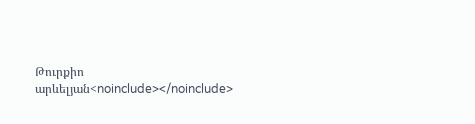Թուրքիո արևելյան<noinclude></noinclude>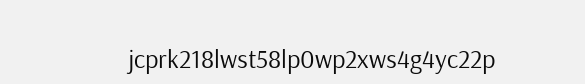jcprk218lwst58lp0wp2xws4g4yc22p